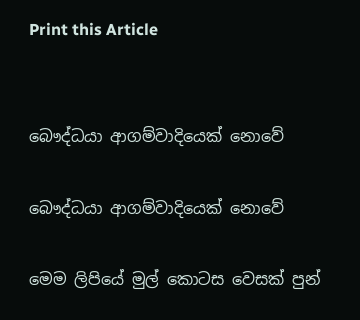Print this Article


බෞද්ධයා ආගම්වාදියෙක් නොවේ

බෞද්ධයා ආගම්වාදියෙක් නොවේ

මෙම ලිපියේ මුල් කොටස වෙසක් පුන්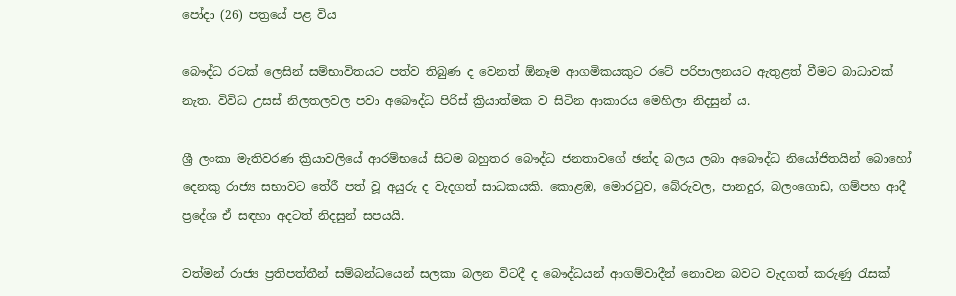පෝදා (26) පත්‍රයේ පළ විය

බෞද්ධ රටක් ලෙසින් සම්භාවිතයට පත්ව තිබුණ ද වෙනත් ඕනෑම ආගමිකයකුට රටේ පරිපාලනයට ඇතුළත් වීමට බාධාවක් නැත. විවිධ උසස් නිලතලවල පවා අබෞද්ධ පිරිස් ක්‍රියාත්මක ව සිටින ආකාරය මෙහිලා නිදසුන් ය.

ශ්‍රී ලංකා මැතිවරණ ක්‍රියාවලියේ ආරම්භයේ සිටම බහුතර බෞද්ධ ජනතාවගේ ඡන්ද බලය ලබා අබෞද්ධ නියෝජිතයින් බොහෝ දෙනකු රාජ්‍ය සභාවට තේරී පත් වූ අයුරු ද වැදගත් සාධකයකි. කොළඹ, මොරටුව, බේරුවල, පානදුර, බලංගොඩ, ගම්පහ ආදී ප්‍රදේශ ඒ සඳහා අදටත් නිදසුන් සපයයි.

වත්මන් රාජ්‍ය ප්‍රතිපත්තීන් සම්බන්ධයෙන් සලකා බලන විටදී ද බෞද්ධයන් ආගම්වාදීන් නොවන බවට වැදගත් කරුණු රැසක්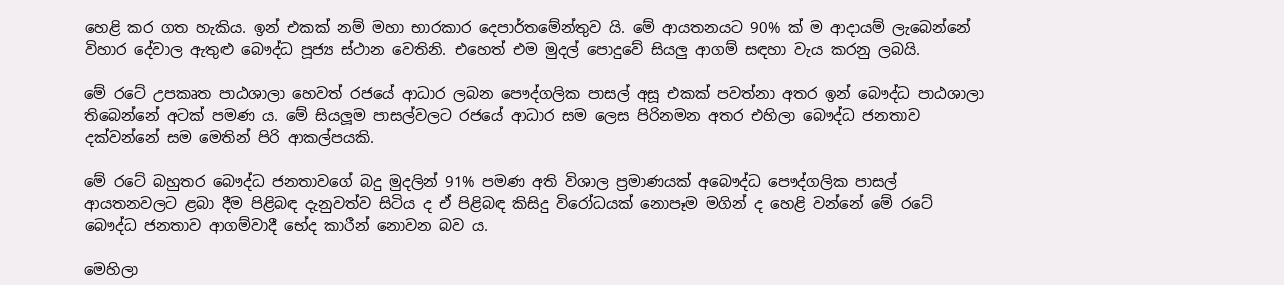හෙළි කර ගත හැකිය. ඉන් එකක් නම් මහා භාරකාර දෙපාර්තමේන්තුව යි. මේ ආයතනයට 90% ක් ම ආදායම් ලැබෙන්නේ විහාර දේවාල ඇතුළු බෞද්ධ පූජ්‍ය ස්ථාන වෙතිනි. එහෙත් එම මුදල් පොදුවේ සියලු ආගම් සඳහා වැය කරනු ලබයි.

මේ රටේ උපකෘත පාඨශාලා හෙවත් රජයේ ආධාර ලබන පෞද්ගලික පාසල් අසූ එකක් පවත්නා අතර ඉන් බෞද්ධ පාඨශාලා තිබෙන්නේ අටක් පමණ ය. මේ සියලූම පාසල්වලට රජයේ ආධාර සම ලෙස පිරිනමන අතර එහිලා බෞද්ධ ජනතාව දක්වන්නේ සම මෙතින් පිරි ආකල්පයකි.

මේ රටේ බහුතර බෞද්ධ ජනතාවගේ බදු මුදලින් 91% පමණ අති විශාල ප්‍රමාණයක් අබෞද්ධ පෞද්ගලික පාසල් ආයතනවලට ළබා දීම පිළිබඳ දැනුවත්ව සිටිය ද ඒ පිළිබඳ කිසිදු විරෝධයක් නොපෑම මගින් ද හෙළි වන්නේ මේ රටේ බෞද්ධ ජනතාව ආගම්වාදී භේද කාරීන් නොවන බව ය.

මෙහිලා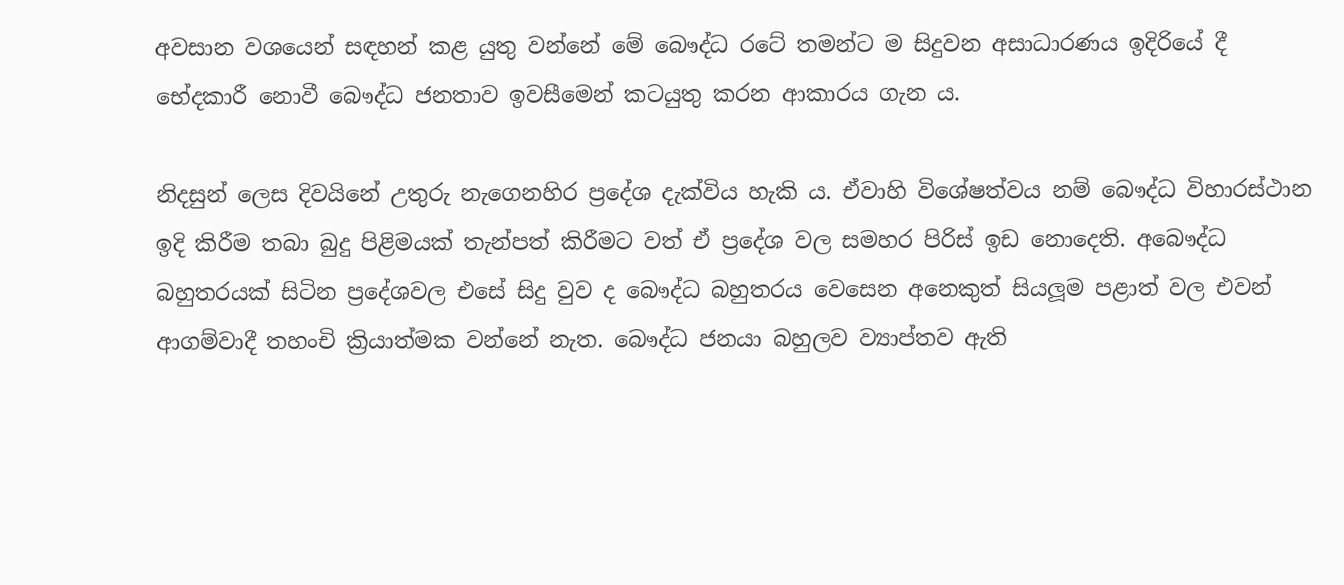අවසාන වශයෙන් සඳහන් කළ යුතු වන්නේ මේ බෞද්ධ රටේ තමන්ට ම සිදුවන අසාධාරණය ඉදිරියේ දී භේදකාරී නොවී බෞද්ධ ජනතාව ඉවසීමෙන් කටයුතු කරන ආකාරය ගැන ය.

නිදසුන් ලෙස දිවයිනේ උතුරු නැගෙනහිර ප්‍රදේශ දැක්විය හැකි ය. ඒවාහි විශේෂත්වය නම් බෞද්ධ විහාරස්ථාන ඉදි කිරීම තබා බුදු පිළිමයක් තැන්පත් කිරීමට වත් ඒ ප්‍රදේශ වල සමහර පිරිස් ඉඩ නොදෙති. අබෞද්ධ බහුතරයක් සිටින ප්‍රදේශවල එසේ සිදු වුව ද බෞද්ධ බහුතරය වෙසෙන අනෙකුත් සියලූම පළාත් වල එවන් ආගම්වාදී තහංචි ක්‍රියාත්මක වන්නේ නැත. බෞද්ධ ජනයා බහුලව ව්‍යාප්තව ඇති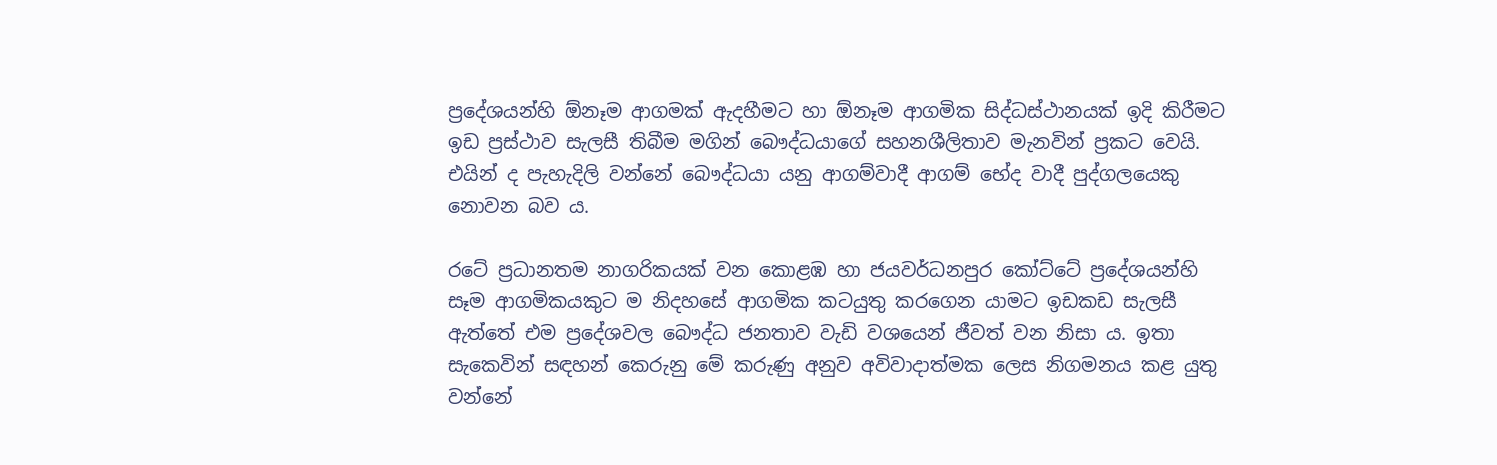ප්‍රදේශයන්හි ඕනෑම ආගමක් ඇදහීමට හා ඕනෑම ආගමික සිද්ධස්ථානයක් ඉදි කිරීමට ඉඩ ප්‍රස්ථාව සැලසී තිබීම මගින් බෞද්ධයාගේ සහනශීලිතාව මැනවින් ප්‍රකට වෙයි. එයින් ද පැහැදිලි වන්නේ බෞද්ධයා යනු ආගම්වාදී ආගම් භේද වාදී පුද්ගලයෙකු නොවන බව ය.

රටේ ප්‍රධානතම නාගරිකයක් වන කොළඹ හා ජයවර්ධනපුර කෝට්ටේ ප්‍රදේශයන්හි සෑම ආගමිකයකුට ම නිදහසේ ආගමික කටයුතු කරගෙන යාමට ඉඩකඩ සැලසී ඇත්තේ එම ප්‍රදේශවල බෞද්ධ ජනතාව වැඩි වශයෙන් ජීවත් වන නිසා ය. ඉතා සැකෙවින් සඳහන් කෙරුනු මේ කරුණු අනුව අවිවාදාත්මක ලෙස නිගමනය කළ යුතු වන්නේ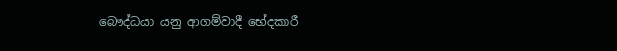බෞද්ධයා යනු ආගම්වාදී භේදකාරී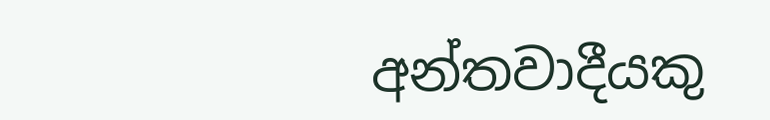අන්තවාදීයකු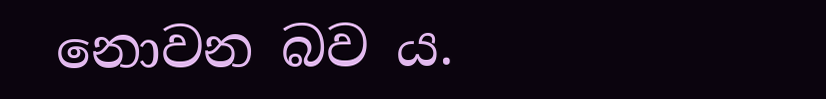නොවන බව ය.